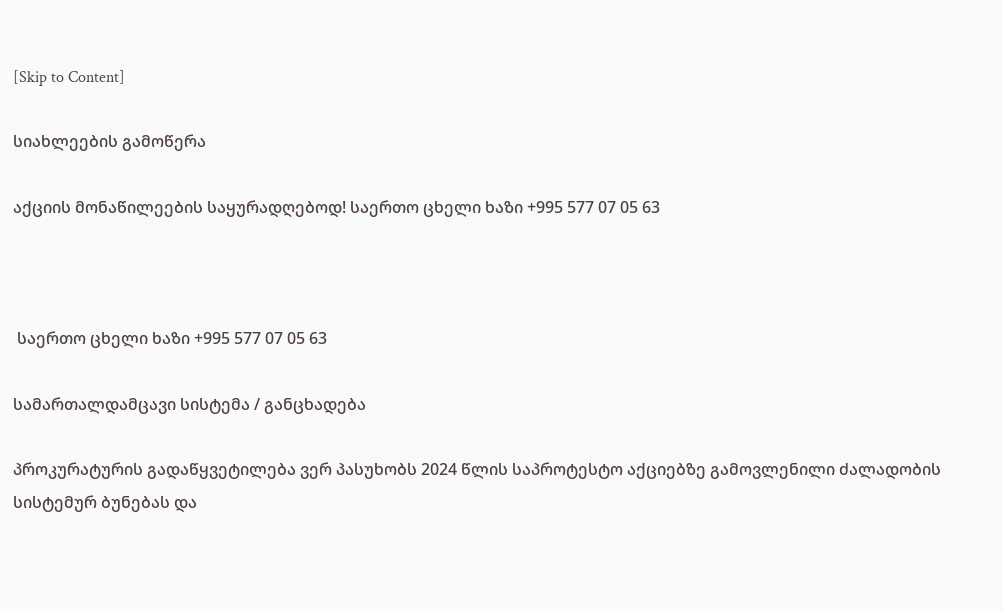[Skip to Content]

სიახლეების გამოწერა

აქციის მონაწილეების საყურადღებოდ! საერთო ცხელი ხაზი +995 577 07 05 63



 საერთო ცხელი ხაზი +995 577 07 05 63

სამართალდამცავი სისტემა / განცხადება

პროკურატურის გადაწყვეტილება ვერ პასუხობს 2024 წლის საპროტესტო აქციებზე გამოვლენილი ძალადობის სისტემურ ბუნებას და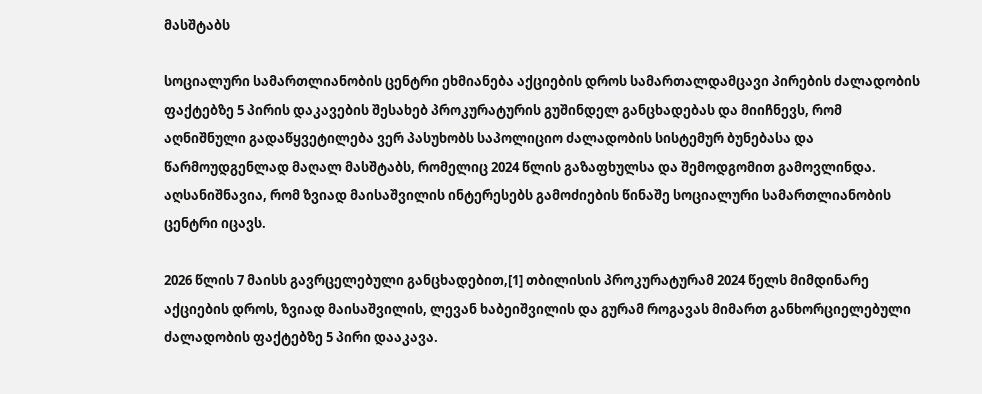მასშტაბს

სოციალური სამართლიანობის ცენტრი ეხმიანება აქციების დროს სამართალდამცავი პირების ძალადობის ფაქტებზე 5 პირის დაკავების შესახებ პროკურატურის გუშინდელ განცხადებას და მიიჩნევს, რომ აღნიშნული გადაწყვეტილება ვერ პასუხობს საპოლიციო ძალადობის სისტემურ ბუნებასა და წარმოუდგენლად მაღალ მასშტაბს, რომელიც 2024 წლის გაზაფხულსა და შემოდგომით გამოვლინდა. აღსანიშნავია, რომ ზვიად მაისაშვილის ინტერესებს გამოძიების წინაშე სოციალური სამართლიანობის ცენტრი იცავს.

2026 წლის 7 მაისს გავრცელებული განცხადებით,[1] თბილისის პროკურატურამ 2024 წელს მიმდინარე აქციების დროს, ზვიად მაისაშვილის, ლევან ხაბეიშვილის და გურამ როგავას მიმართ განხორციელებული ძალადობის ფაქტებზე 5 პირი დააკავა.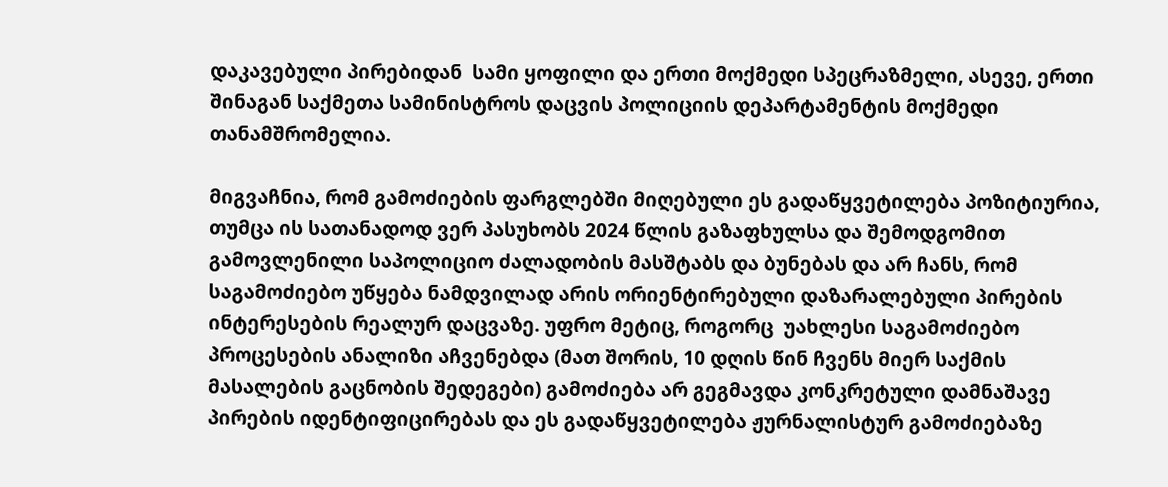დაკავებული პირებიდან  სამი ყოფილი და ერთი მოქმედი სპეცრაზმელი, ასევე, ერთი შინაგან საქმეთა სამინისტროს დაცვის პოლიციის დეპარტამენტის მოქმედი თანამშრომელია.

მიგვაჩნია, რომ გამოძიების ფარგლებში მიღებული ეს გადაწყვეტილება პოზიტიურია, თუმცა ის სათანადოდ ვერ პასუხობს 2024 წლის გაზაფხულსა და შემოდგომით გამოვლენილი საპოლიციო ძალადობის მასშტაბს და ბუნებას და არ ჩანს, რომ საგამოძიებო უწყება ნამდვილად არის ორიენტირებული დაზარალებული პირების ინტერესების რეალურ დაცვაზე. უფრო მეტიც, როგორც  უახლესი საგამოძიებო პროცესების ანალიზი აჩვენებდა (მათ შორის, 10 დღის წინ ჩვენს მიერ საქმის მასალების გაცნობის შედეგები) გამოძიება არ გეგმავდა კონკრეტული დამნაშავე პირების იდენტიფიცირებას და ეს გადაწყვეტილება ჟურნალისტურ გამოძიებაზე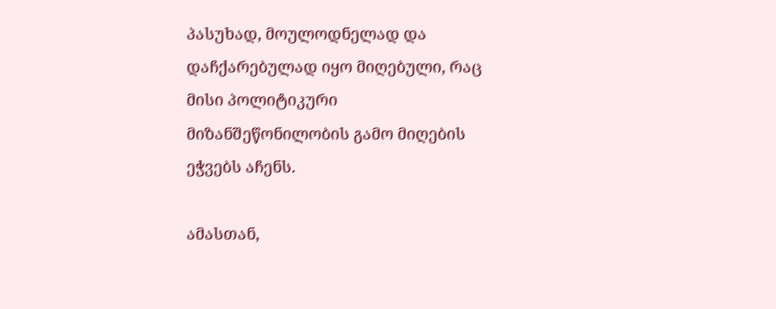პასუხად, მოულოდნელად და დაჩქარებულად იყო მიღებული, რაც მისი პოლიტიკური მიზანშეწონილობის გამო მიღების ეჭვებს აჩენს.

ამასთან,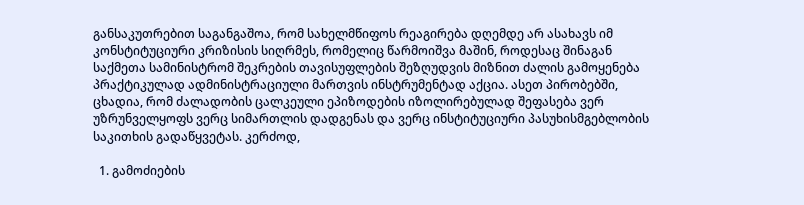განსაკუთრებით საგანგაშოა, რომ სახელმწიფოს რეაგირება დღემდე არ ასახავს იმ კონსტიტუციური კრიზისის სიღრმეს, რომელიც წარმოიშვა მაშინ, როდესაც შინაგან საქმეთა სამინისტრომ შეკრების თავისუფლების შეზღუდვის მიზნით ძალის გამოყენება პრაქტიკულად ადმინისტრაციული მართვის ინსტრუმენტად აქცია. ასეთ პირობებში, ცხადია, რომ ძალადობის ცალკეული ეპიზოდების იზოლირებულად შეფასება ვერ უზრუნველყოფს ვერც სიმართლის დადგენას და ვერც ინსტიტუციური პასუხისმგებლობის საკითხის გადაწყვეტას. კერძოდ,

  1. გამოძიების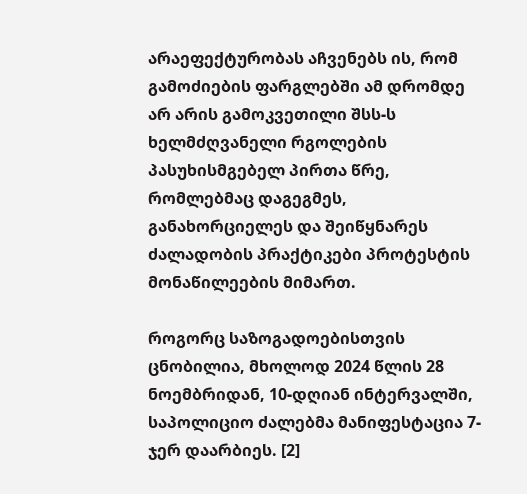არაეფექტურობას აჩვენებს ის, რომ გამოძიების ფარგლებში ამ დრომდე არ არის გამოკვეთილი შსს-ს ხელმძღვანელი რგოლების პასუხისმგებელ პირთა წრე, რომლებმაც დაგეგმეს, განახორციელეს და შეიწყნარეს ძალადობის პრაქტიკები პროტესტის მონაწილეების მიმართ.

როგორც საზოგადოებისთვის ცნობილია, მხოლოდ 2024 წლის 28 ნოემბრიდან, 10-დღიან ინტერვალში, საპოლიციო ძალებმა მანიფესტაცია 7-ჯერ დაარბიეს. [2]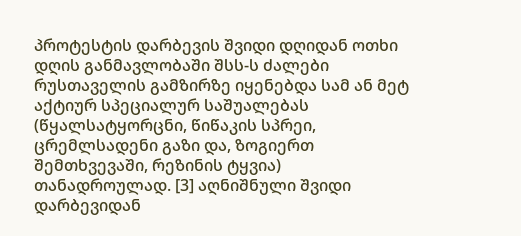პროტესტის დარბევის შვიდი დღიდან ოთხი დღის განმავლობაში შსს-ს ძალები რუსთაველის გამზირზე იყენებდა სამ ან მეტ აქტიურ სპეციალურ საშუალებას (წყალსატყორცნი, წიწაკის სპრეი, ცრემლსადენი გაზი და, ზოგიერთ შემთხვევაში, რეზინის ტყვია) თანადროულად. [3] აღნიშნული შვიდი დარბევიდან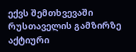ექვს შემთხვევაში რუსთაველის გამზირზე აქტიური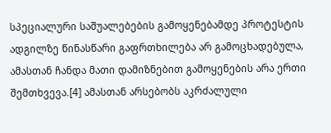სპეციალური საშუალებების გამოყენებამდე პროტესტის ადგილზე წინასწარი გაფრთხილება არ გამოცხადებულა, ამასთან ჩანდა მათი დამიზნებით გამოყენების არა ერთი შემთხვევა.[4] ამასთან არსებობს აკრძალული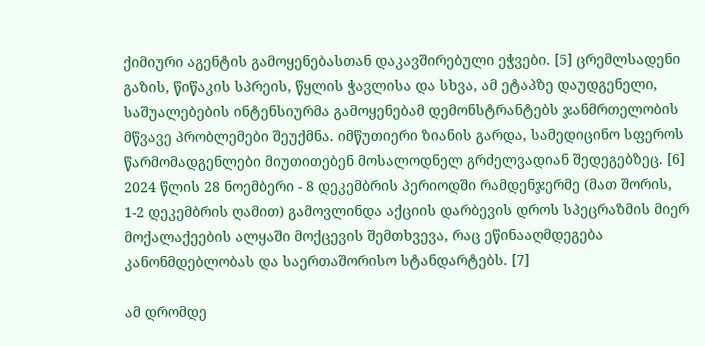ქიმიური აგენტის გამოყენებასთან დაკავშირებული ეჭვები. [5] ცრემლსადენი გაზის, წიწაკის სპრეის, წყლის ჭავლისა და სხვა, ამ ეტაპზე დაუდგენელი, საშუალებების ინტენსიურმა გამოყენებამ დემონსტრანტებს ჯანმრთელობის მწვავე პრობლემები შეუქმნა. იმწუთიერი ზიანის გარდა, სამედიცინო სფეროს წარმომადგენლები მიუთითებენ მოსალოდნელ გრძელვადიან შედეგებზეც. [6] 2024 წლის 28 ნოემბერი - 8 დეკემბრის პერიოდში რამდენჯერმე (მათ შორის, 1-2 დეკემბრის ღამით) გამოვლინდა აქციის დარბევის დროს სპეცრაზმის მიერ მოქალაქეების ალყაში მოქცევის შემთხვევა, რაც ეწინააღმდეგება კანონმდებლობას და საერთაშორისო სტანდარტებს. [7]

ამ დრომდე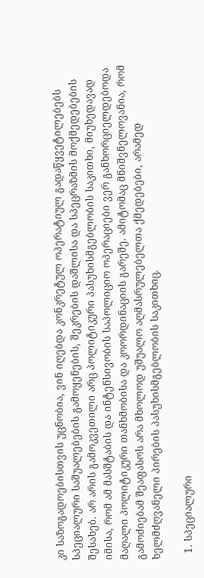კი საზოგადოებისთვის უცნობია, ვინ იღებდა კონკრეტულ ოპერატიულ გადაწყვეტილებებს სპეციალური საშუალებების გამოყენების, შეკრების დაშლისა და სპეცრაზმის მოქმედებების შესახებ. არ არის გამოკვეთილი არც პოლიტიკური პასუხისმგებლობის საკითხი, მიუხედავად იმისა, რომ ამ მასშტაბის და ინტენსივობის საპოლიციო ოპერაციები ვერ განხორციელდებოდა მაღალი პოლიტიკური თანხმობისა და კოორდინაციის გარეშე. ამიტომაც მნიშვნელოვანია, რომ გამოძიებამ შეაფასოს არა მხოლოდ უშუალო აღმასრულებელთა ქმედებები, არამედ ხელმძღვანელი პირების პასუხისმგებლობის საკითხიც.

  1. სპეციალური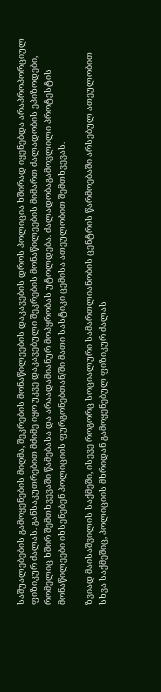საშუალებების გამოყენების მიღმა, შეკრების მონაწილეების დაკავების დროს პოლიცია ხშირად იყენებდა არაპროპორციულ ფიზიკურ ძალას. განსაკუთრებით მძიმე იყო უკვე დაკავებული შეკრების მონაწილეების მიმართ ძალადობის ეპიზოდები, რომელიც ხშირ შემთხვევაში წამებასა და არაადამიანურ მოპყრობას უტოლდება. ძალადობაგამოვლილი პროტესტის მონაწილეები იხსენებენ პოლიციის ფურგონებთან/ში მათი სასტიკი ცემისა ათეულობით შემთხვევას.

ზვიად მაისაშვილის საქმეში, ისევე როგორც სოციალური სამართლიანობის ცენტრის წარმოებაში არსებულ ათეულობით სხვა საქმეშიც, პოლიციის მხრიდან გამოყენებულ ფიზიკურ ძალას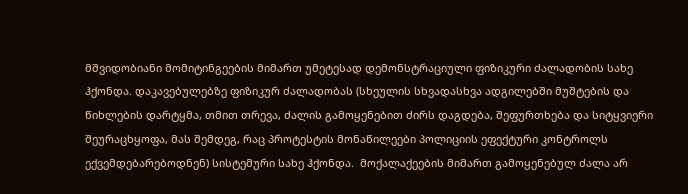მშვიდობიანი მომიტინგეების მიმართ უმეტესად დემონსტრაციული ფიზიკური ძალადობის სახე ჰქონდა. დაკავებულებზე ფიზიკურ ძალადობას (სხეულის სხვადასხვა ადგილებში მუშტების და წიხლების დარტყმა, თმით თრევა, ძალის გამოყენებით ძირს დაგდება, შეფურთხება და სიტყვიერი შეურაცხყოფა, მას შემდეგ, რაც პროტესტის მონაწილეები პოლიციის ეფექტური კონტროლს ექვემდებარებოდნენ) სისტემური სახე ჰქონდა.  მოქალაქეების მიმართ გამოყენებულ ძალა არ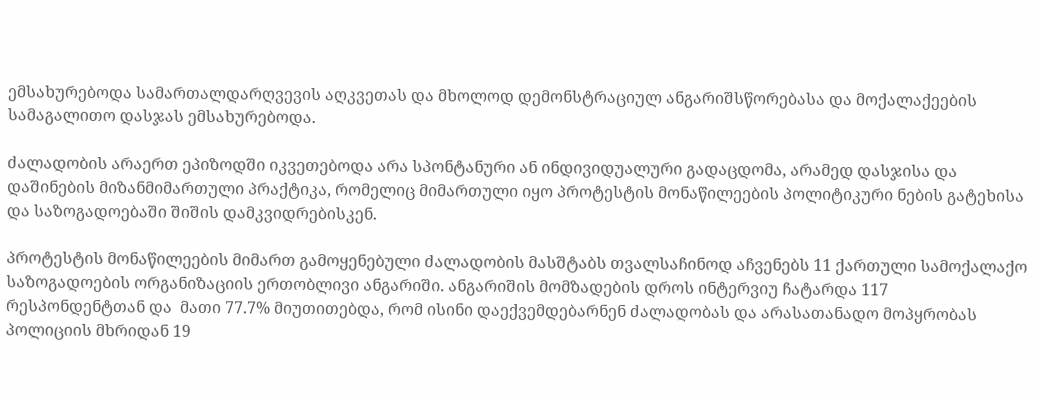ემსახურებოდა სამართალდარღვევის აღკვეთას და მხოლოდ დემონსტრაციულ ანგარიშსწორებასა და მოქალაქეების სამაგალითო დასჯას ემსახურებოდა.

ძალადობის არაერთ ეპიზოდში იკვეთებოდა არა სპონტანური ან ინდივიდუალური გადაცდომა, არამედ დასჯისა და დაშინების მიზანმიმართული პრაქტიკა, რომელიც მიმართული იყო პროტესტის მონაწილეების პოლიტიკური ნების გატეხისა და საზოგადოებაში შიშის დამკვიდრებისკენ.

პროტესტის მონაწილეების მიმართ გამოყენებული ძალადობის მასშტაბს თვალსაჩინოდ აჩვენებს 11 ქართული სამოქალაქო საზოგადოების ორგანიზაციის ერთობლივი ანგარიში. ანგარიშის მომზადების დროს ინტერვიუ ჩატარდა 117 რესპონდენტთან და  მათი 77.7% მიუთითებდა, რომ ისინი დაექვემდებარნენ ძალადობას და არასათანადო მოპყრობას პოლიციის მხრიდან 19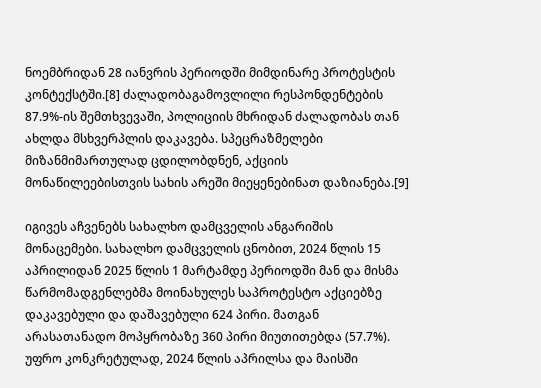ნოემბრიდან 28 იანვრის პერიოდში მიმდინარე პროტესტის კონტექსტში.[8] ძალადობაგამოვლილი რესპონდენტების 87.9%-ის შემთხვევაში, პოლიციის მხრიდან ძალადობას თან ახლდა მსხვერპლის დაკავება. სპეცრაზმელები მიზანმიმართულად ცდილობდნენ, აქციის მონაწილეებისთვის სახის არეში მიეყენებინათ დაზიანება.[9]

იგივეს აჩვენებს სახალხო დამცველის ანგარიშის მონაცემები. სახალხო დამცველის ცნობით, 2024 წლის 15 აპრილიდან 2025 წლის 1 მარტამდე პერიოდში მან და მისმა წარმომადგენლებმა მოინახულეს საპროტესტო აქციებზე დაკავებული და დაშავებული 624 პირი. მათგან არასათანადო მოპყრობაზე 360 პირი მიუთითებდა (57.7%). უფრო კონკრეტულად, 2024 წლის აპრილსა და მაისში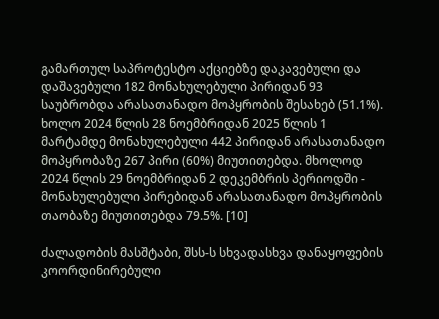გამართულ საპროტესტო აქციებზე დაკავებული და დაშავებული 182 მონახულებული პირიდან 93 საუბრობდა არასათანადო მოპყრობის შესახებ (51.1%). ხოლო 2024 წლის 28 ნოემბრიდან 2025 წლის 1 მარტამდე მონახულებული 442 პირიდან არასათანადო მოპყრობაზე 267 პირი (60%) მიუთითებდა. მხოლოდ 2024 წლის 29 ნოემბრიდან 2 დეკემბრის პერიოდში - მონახულებული პირებიდან არასათანადო მოპყრობის თაობაზე მიუთითებდა 79.5%. [10]

ძალადობის მასშტაბი, შსს-ს სხვადასხვა დანაყოფების კოორდინირებული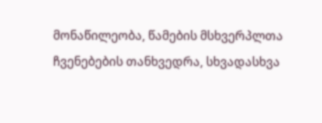მონაწილეობა, წამების მსხვერპლთა ჩვენებების თანხვედრა, სხვადასხვა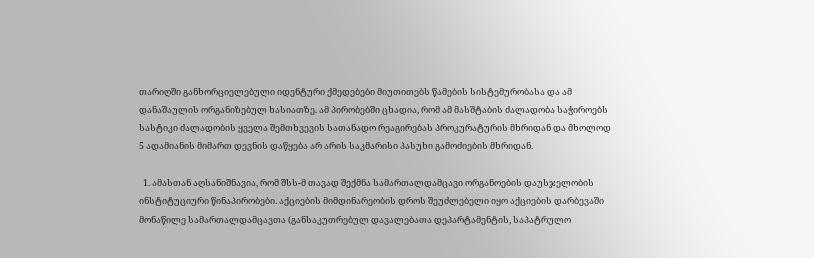თარიღში განხორციელებული იდენტური ქმედებები მიუთითებს წამების სისტემურობასა და ამ დანაშაულის ორგანიზებულ ხასიათზე. ამ პირობებში ცხადია, რომ ამ მასშტაბის ძალადობა საჭიროებს სასტიკი ძალადობის ყველა შემთხვევის სათანადო რეაგირებას პროკურატურის მხრიდან და მხოლოდ 5 ადამიანის მიმართ დევნის დაწყება არ არის საკმარისი პასუხი გამოძიების მხრიდან.

  1. ამასთან აღსანიშნავია, რომ შსს-მ თავად შექმნა სამართალდამცავი ორგანოების დაუსჯელობის ინსტიტუციური წინაპირობები. აქციების მიმდინარეობის დროს შეუძლებელი იყო აქციების დარბევაში მონაწილე სამართალდამცავთა (განსაკუთრებულ დავალებათა დეპარტამენტის, საპატრულო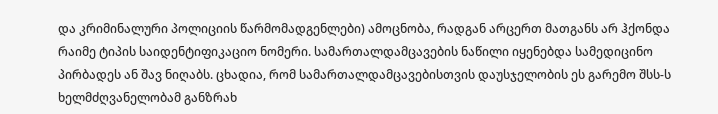და კრიმინალური პოლიციის წარმომადგენლები) ამოცნობა, რადგან არცერთ მათგანს არ ჰქონდა რაიმე ტიპის საიდენტიფიკაციო ნომერი. სამართალდამცავების ნაწილი იყენებდა სამედიცინო პირბადეს ან შავ ნიღაბს. ცხადია, რომ სამართალდამცავებისთვის დაუსჯელობის ეს გარემო შსს-ს ხელმძღვანელობამ განზრახ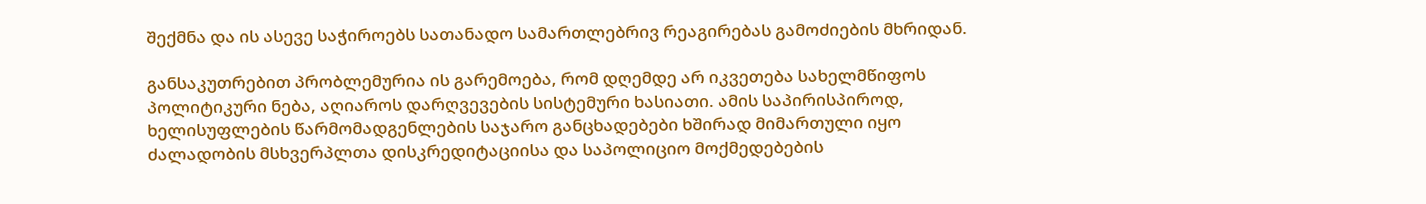შექმნა და ის ასევე საჭიროებს სათანადო სამართლებრივ რეაგირებას გამოძიების მხრიდან.

განსაკუთრებით პრობლემურია ის გარემოება, რომ დღემდე არ იკვეთება სახელმწიფოს პოლიტიკური ნება, აღიაროს დარღვევების სისტემური ხასიათი. ამის საპირისპიროდ, ხელისუფლების წარმომადგენლების საჯარო განცხადებები ხშირად მიმართული იყო ძალადობის მსხვერპლთა დისკრედიტაციისა და საპოლიციო მოქმედებების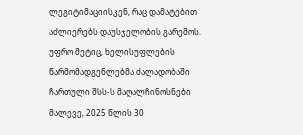ლეგიტიმაციისკენ, რაც დამატებით აძლიერებს დაუსჯელობის გარემოს. უფრო მეტიც, ხელისუფლების წარმომადგენლებმა ძალადობაში ჩართული შსს-ს მაღალჩინოსნები მალევე, 2025 წლის 30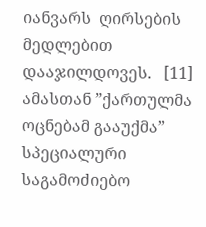იანვარს  ღირსების მედლებით დააჯილდოვეს.   [11] ამასთან ”ქართულმა ოცნებამ გააუქმა” სპეციალური საგამოძიებო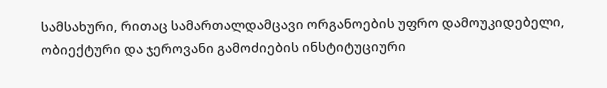სამსახური, რითაც სამართალდამცავი ორგანოების უფრო დამოუკიდებელი, ობიექტური და ჯეროვანი გამოძიების ინსტიტუციური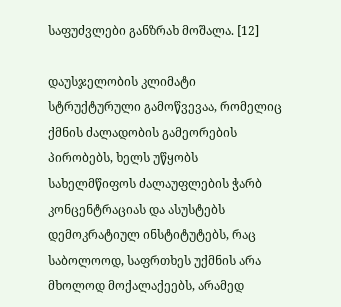საფუძვლები განზრახ მოშალა. [12]

დაუსჯელობის კლიმატი სტრუქტურული გამოწვევაა, რომელიც ქმნის ძალადობის გამეორების პირობებს, ხელს უწყობს სახელმწიფოს ძალაუფლების ჭარბ კონცენტრაციას და ასუსტებს დემოკრატიულ ინსტიტუტებს, რაც საბოლოოდ, საფრთხეს უქმნის არა მხოლოდ მოქალაქეებს, არამედ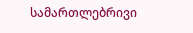სამართლებრივი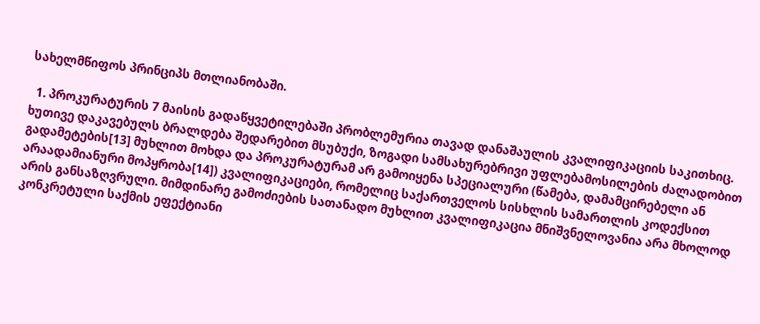სახელმწიფოს პრინციპს მთლიანობაში.

  1. პროკურატურის 7 მაისის გადაწყვეტილებაში პრობლემურია თავად დანაშაულის კვალიფიკაციის საკითხიც. ხუთივე დაკავებულს ბრალდება შედარებით მსუბუქი, ზოგადი სამსახურებრივი უფლებამოსილების ძალადობით გადამეტების[13] მუხლით მოხდა და პროკურატურამ არ გამოიყენა სპეციალური (წამება, დამამცირებელი ან არაადამიანური მოპყრობა[14]) კვალიფიკაციები, რომელიც საქართველოს სისხლის სამართლის კოდექსით არის განსაზღვრული. მიმდინარე გამოძიების სათანადო მუხლით კვალიფიკაცია მნიშვნელოვანია არა მხოლოდ კონკრეტული საქმის ეფექტიანი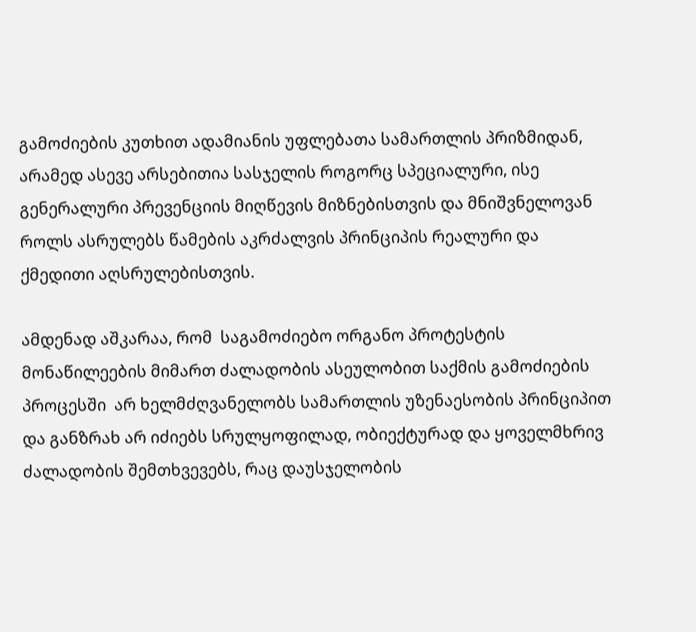გამოძიების კუთხით ადამიანის უფლებათა სამართლის პრიზმიდან, არამედ ასევე არსებითია სასჯელის როგორც სპეციალური, ისე გენერალური პრევენციის მიღწევის მიზნებისთვის და მნიშვნელოვან როლს ასრულებს წამების აკრძალვის პრინციპის რეალური და ქმედითი აღსრულებისთვის.

ამდენად აშკარაა, რომ  საგამოძიებო ორგანო პროტესტის მონაწილეების მიმართ ძალადობის ასეულობით საქმის გამოძიების პროცესში  არ ხელმძღვანელობს სამართლის უზენაესობის პრინციპით და განზრახ არ იძიებს სრულყოფილად, ობიექტურად და ყოველმხრივ ძალადობის შემთხვევებს, რაც დაუსჯელობის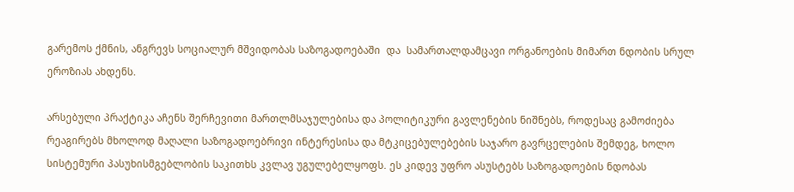გარემოს ქმნის, ანგრევს სოციალურ მშვიდობას საზოგადოებაში  და  სამართალდამცავი ორგანოების მიმართ ნდობის სრულ ეროზიას ახდენს.

არსებული პრაქტიკა აჩენს შერჩევითი მართლმსაჯულებისა და პოლიტიკური გავლენების ნიშნებს, როდესაც გამოძიება რეაგირებს მხოლოდ მაღალი საზოგადოებრივი ინტერესისა და მტკიცებულებების საჯარო გავრცელების შემდეგ, ხოლო სისტემური პასუხისმგებლობის საკითხს კვლავ უგულებელყოფს. ეს კიდევ უფრო ასუსტებს საზოგადოების ნდობას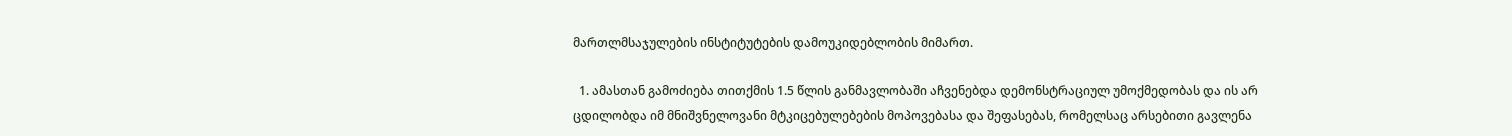მართლმსაჯულების ინსტიტუტების დამოუკიდებლობის მიმართ.

  1. ამასთან გამოძიება თითქმის 1.5 წლის განმავლობაში აჩვენებდა დემონსტრაციულ უმოქმედობას და ის არ ცდილობდა იმ მნიშვნელოვანი მტკიცებულებების მოპოვებასა და შეფასებას, რომელსაც არსებითი გავლენა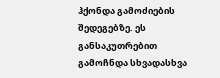ჰქონდა გამოძიების შედეგებზე. ეს განსაკუთრებით გამოჩნდა სხვადასხვა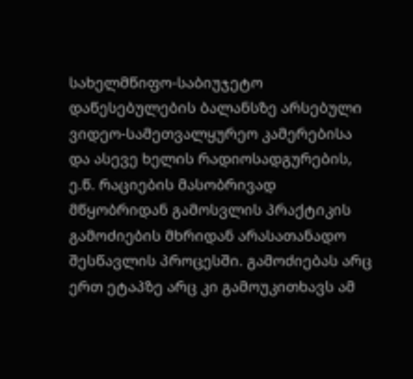სახელმწიფო-საბიუჯეტო დაწესებულების ბალანსზე არსებული ვიდეო-სამეთვალყურეო კამერებისა და ასევე ხელის რადიოსადგურების, ე.წ. რაციების მასობრივად მწყობრიდან გამოსვლის პრაქტიკის გამოძიების მხრიდან არასათანადო შესწავლის პროცესში. გამოძიებას არც ერთ ეტაპზე არც კი გამოუკითხავს ამ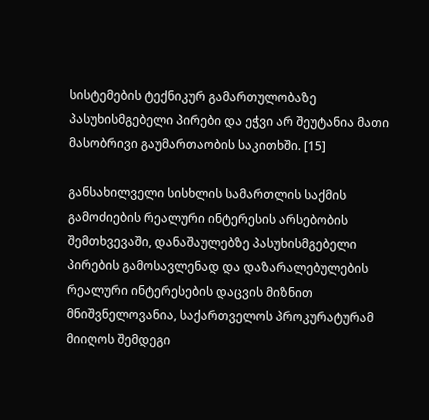სისტემების ტექნიკურ გამართულობაზე პასუხისმგებელი პირები და ეჭვი არ შეუტანია მათი მასობრივი გაუმართაობის საკითხში. [15]

განსახილველი სისხლის სამართლის საქმის გამოძიების რეალური ინტერესის არსებობის შემთხვევაში, დანაშაულებზე პასუხისმგებელი პირების გამოსავლენად და დაზარალებულების რეალური ინტერესების დაცვის მიზნით მნიშვნელოვანია, საქართველოს პროკურატურამ მიიღოს შემდეგი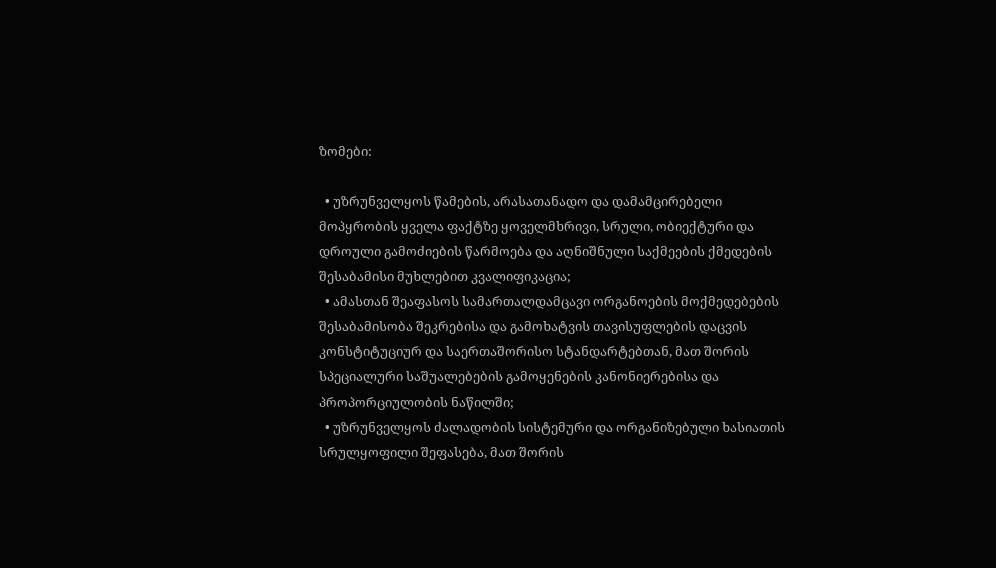ზომები:

  • უზრუნველყოს წამების, არასათანადო და დამამცირებელი მოპყრობის ყველა ფაქტზე ყოველმხრივი, სრული, ობიექტური და დროული გამოძიების წარმოება და აღნიშნული საქმეების ქმედების შესაბამისი მუხლებით კვალიფიკაცია;
  • ამასთან შეაფასოს სამართალდამცავი ორგანოების მოქმედებების შესაბამისობა შეკრებისა და გამოხატვის თავისუფლების დაცვის კონსტიტუციურ და საერთაშორისო სტანდარტებთან, მათ შორის სპეციალური საშუალებების გამოყენების კანონიერებისა და პროპორციულობის ნაწილში;
  • უზრუნველყოს ძალადობის სისტემური და ორგანიზებული ხასიათის სრულყოფილი შეფასება, მათ შორის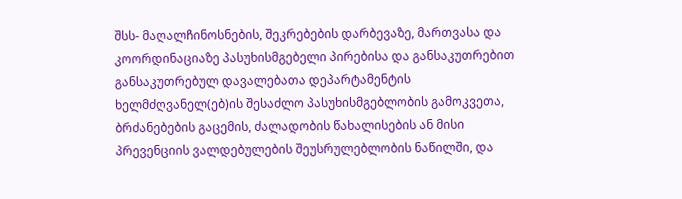შსს- მაღალჩინოსნების, შეკრებების დარბევაზე, მართვასა და კოორდინაციაზე პასუხისმგებელი პირებისა და განსაკუთრებით განსაკუთრებულ დავალებათა დეპარტამენტის ხელმძღვანელ(ებ)ის შესაძლო პასუხისმგებლობის გამოკვეთა, ბრძანებების გაცემის, ძალადობის წახალისების ან მისი პრევენციის ვალდებულების შეუსრულებლობის ნაწილში, და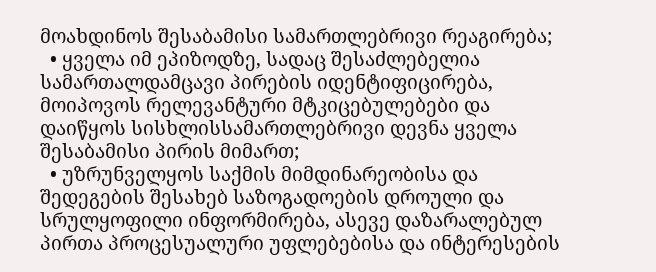მოახდინოს შესაბამისი სამართლებრივი რეაგირება;
  • ყველა იმ ეპიზოდზე, სადაც შესაძლებელია სამართალდამცავი პირების იდენტიფიცირება, მოიპოვოს რელევანტური მტკიცებულებები და დაიწყოს სისხლისსამართლებრივი დევნა ყველა შესაბამისი პირის მიმართ;
  • უზრუნველყოს საქმის მიმდინარეობისა და შედეგების შესახებ საზოგადოების დროული და სრულყოფილი ინფორმირება, ასევე დაზარალებულ პირთა პროცესუალური უფლებებისა და ინტერესების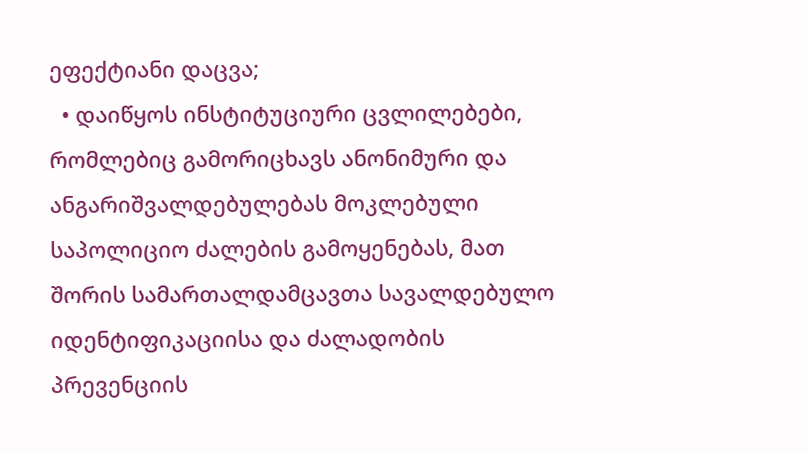ეფექტიანი დაცვა;
  • დაიწყოს ინსტიტუციური ცვლილებები, რომლებიც გამორიცხავს ანონიმური და ანგარიშვალდებულებას მოკლებული საპოლიციო ძალების გამოყენებას, მათ შორის სამართალდამცავთა სავალდებულო იდენტიფიკაციისა და ძალადობის პრევენციის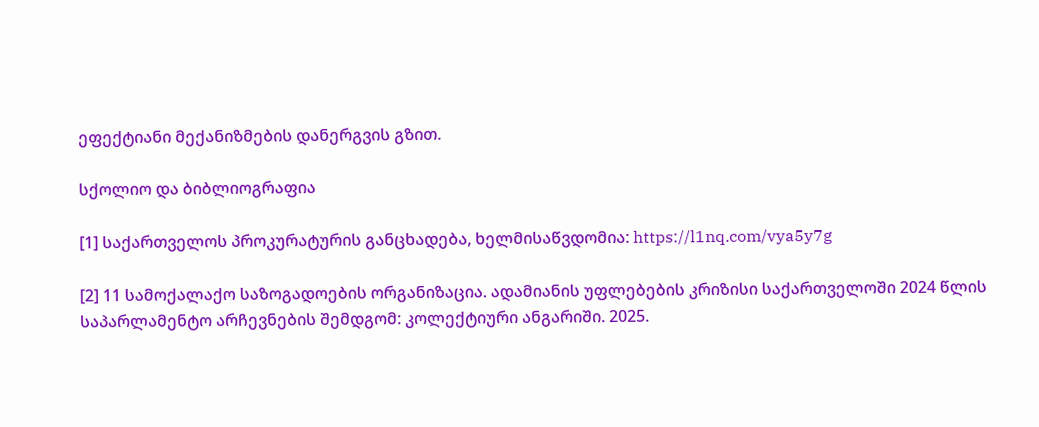ეფექტიანი მექანიზმების დანერგვის გზით.

სქოლიო და ბიბლიოგრაფია

[1] საქართველოს პროკურატურის განცხადება, ხელმისაწვდომია: https://l1nq.com/vya5y7g

[2] 11 სამოქალაქო საზოგადოების ორგანიზაცია. ადამიანის უფლებების კრიზისი საქართველოში 2024 წლის საპარლამენტო არჩევნების შემდგომ: კოლექტიური ანგარიში. 2025.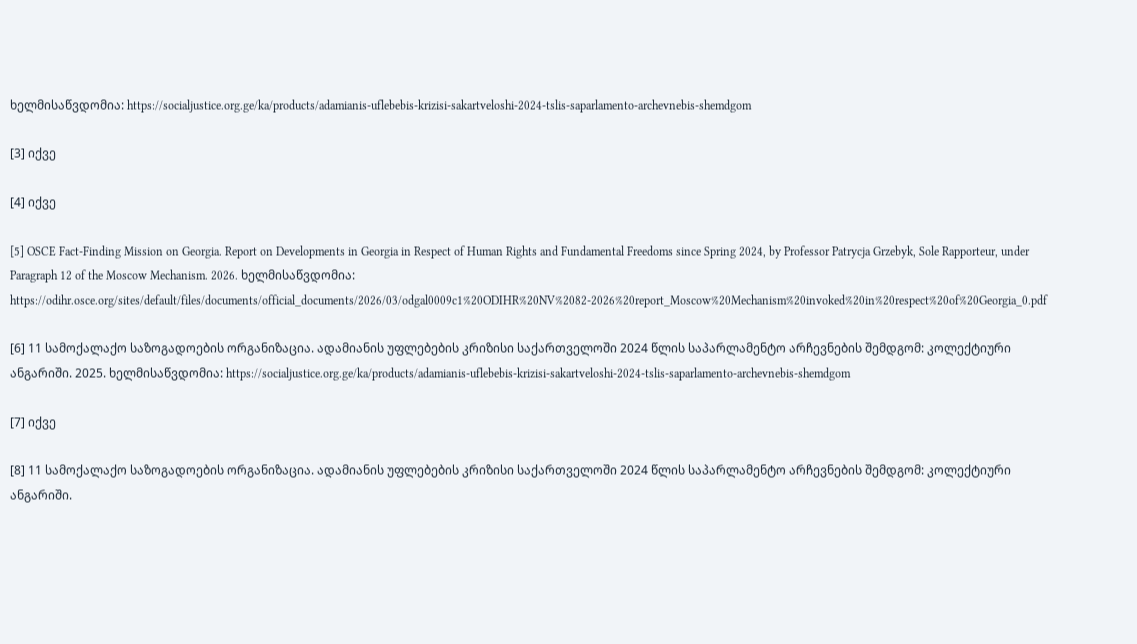ხელმისაწვდომია: https://socialjustice.org.ge/ka/products/adamianis-uflebebis-krizisi-sakartveloshi-2024-tslis-saparlamento-archevnebis-shemdgom

[3] იქვე

[4] იქვე

[5] OSCE Fact-Finding Mission on Georgia. Report on Developments in Georgia in Respect of Human Rights and Fundamental Freedoms since Spring 2024, by Professor Patrycja Grzebyk, Sole Rapporteur, under Paragraph 12 of the Moscow Mechanism. 2026. ხელმისაწვდომია: https://odihr.osce.org/sites/default/files/documents/official_documents/2026/03/odgal0009c1%20ODIHR%20NV%2082-2026%20report_Moscow%20Mechanism%20invoked%20in%20respect%20of%20Georgia_0.pdf

[6] 11 სამოქალაქო საზოგადოების ორგანიზაცია. ადამიანის უფლებების კრიზისი საქართველოში 2024 წლის საპარლამენტო არჩევნების შემდგომ: კოლექტიური ანგარიში. 2025. ხელმისაწვდომია: https://socialjustice.org.ge/ka/products/adamianis-uflebebis-krizisi-sakartveloshi-2024-tslis-saparlamento-archevnebis-shemdgom

[7] იქვე

[8] 11 სამოქალაქო საზოგადოების ორგანიზაცია. ადამიანის უფლებების კრიზისი საქართველოში 2024 წლის საპარლამენტო არჩევნების შემდგომ: კოლექტიური ანგარიში.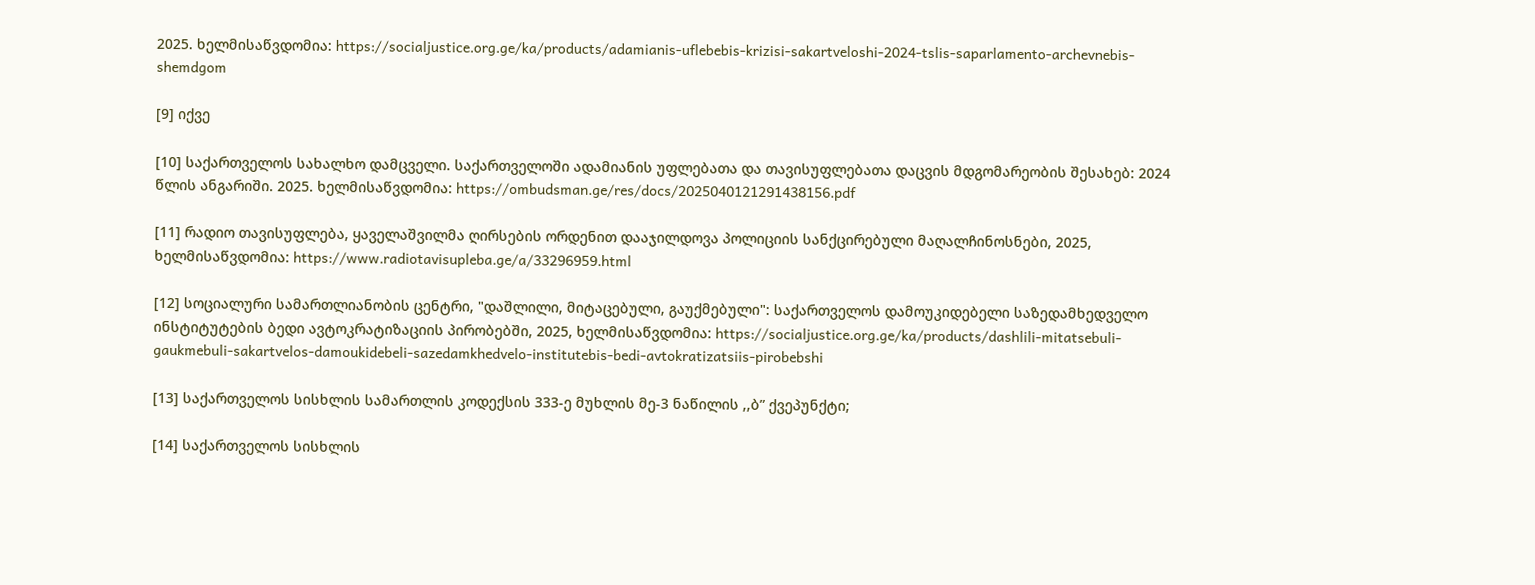2025. ხელმისაწვდომია: https://socialjustice.org.ge/ka/products/adamianis-uflebebis-krizisi-sakartveloshi-2024-tslis-saparlamento-archevnebis-shemdgom

[9] იქვე

[10] საქართველოს სახალხო დამცველი. საქართველოში ადამიანის უფლებათა და თავისუფლებათა დაცვის მდგომარეობის შესახებ: 2024 წლის ანგარიში. 2025. ხელმისაწვდომია: https://ombudsman.ge/res/docs/2025040121291438156.pdf

[11] რადიო თავისუფლება, ყაველაშვილმა ღირსების ორდენით დააჯილდოვა პოლიციის სანქცირებული მაღალჩინოსნები, 2025, ხელმისაწვდომია: https://www.radiotavisupleba.ge/a/33296959.html

[12] სოციალური სამართლიანობის ცენტრი, "დაშლილი, მიტაცებული, გაუქმებული": საქართველოს დამოუკიდებელი საზედამხედველო ინსტიტუტების ბედი ავტოკრატიზაციის პირობებში, 2025, ხელმისაწვდომია: https://socialjustice.org.ge/ka/products/dashlili-mitatsebuli-gaukmebuli-sakartvelos-damoukidebeli-sazedamkhedvelo-institutebis-bedi-avtokratizatsiis-pirobebshi

[13] საქართველოს სისხლის სამართლის კოდექსის 333-ე მუხლის მე-3 ნაწილის ,,ბ” ქვეპუნქტი;

[14] საქართველოს სისხლის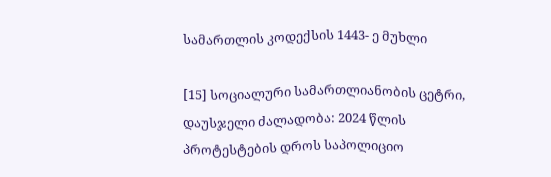სამართლის კოდექსის 1443- ე მუხლი

[15] სოციალური სამართლიანობის ცეტრი, დაუსჯელი ძალადობა: 2024 წლის პროტესტების დროს საპოლიციო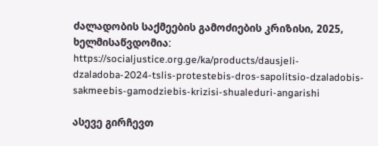ძალადობის საქმეების გამოძიების კრიზისი, 2025, ხელმისაწვდომია: https://socialjustice.org.ge/ka/products/dausjeli-dzaladoba-2024-tslis-protestebis-dros-sapolitsio-dzaladobis-sakmeebis-gamodziebis-krizisi-shualeduri-angarishi

ასევე გირჩევთ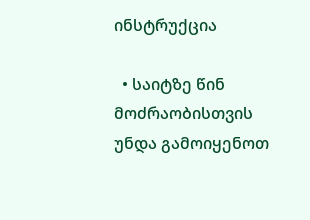ინსტრუქცია

  • საიტზე წინ მოძრაობისთვის უნდა გამოიყენოთ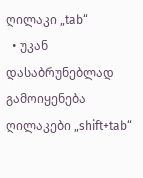ღილაკი „tab“
  • უკან დასაბრუნებლად გამოიყენება ღილაკები „shift+tab“